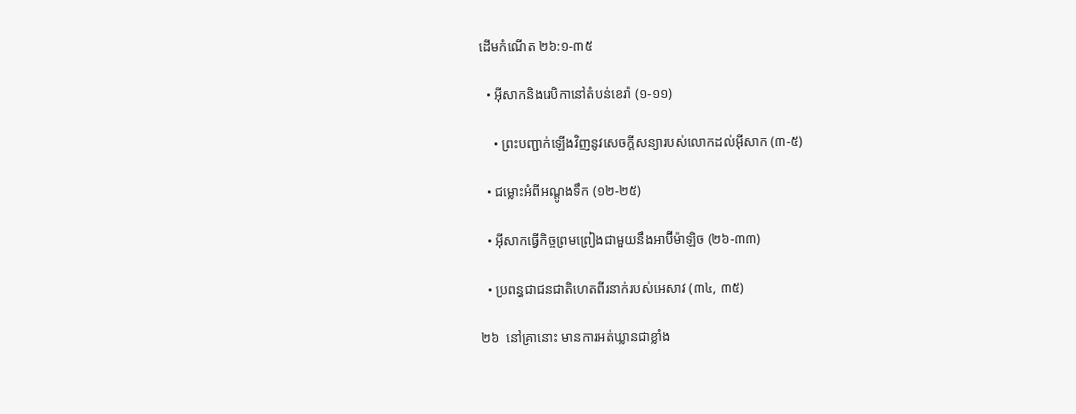ដើមកំណើត ២៦:១-៣៥

  • អ៊ីសាកនិងរេបិកានៅតំបន់ខេរ៉ា (១-១១)

    • ព្រះបញ្ជាក់ឡើងវិញនូវសេចក្ដីសន្យារបស់លោកដល់អ៊ីសាក (៣-៥)

  • ជម្លោះអំពីអណ្ដូងទឹក (១២-២៥)

  • អ៊ីសាកធ្វើកិច្ចព្រមព្រៀងជាមួយនឹងអាប៊ីម៉ាឡិច (២៦-៣៣)

  • ប្រពន្ធជាជនជាតិហេតពីរនាក់របស់អេសាវ (៣៤, ៣៥)

២៦  នៅគ្រានោះ មានការអត់ឃ្លានជាខ្លាំង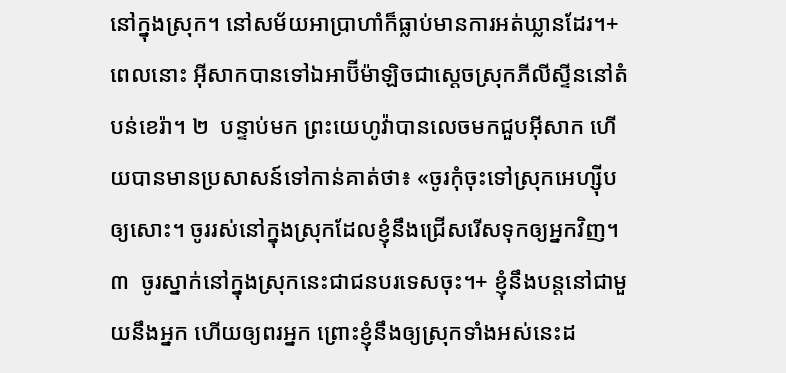នៅក្នុងស្រុក។ នៅសម័យអាប្រាហាំក៏ធ្លាប់មានការអត់ឃ្លានដែរ។+ ពេលនោះ អ៊ីសាកបានទៅឯអាប៊ីម៉ាឡិចជាស្ដេចស្រុកភីលីស្ទីននៅតំបន់ខេរ៉ា។ ២  បន្ទាប់មក ព្រះយេហូវ៉ាបានលេចមកជួបអ៊ីសាក ហើយបានមានប្រសាសន៍ទៅកាន់គាត់ថា៖ «ចូរកុំចុះទៅស្រុកអេហ្ស៊ីបឲ្យសោះ។ ចូររស់នៅក្នុងស្រុកដែលខ្ញុំនឹងជ្រើសរើសទុកឲ្យអ្នកវិញ។ ៣  ចូរស្នាក់នៅក្នុងស្រុកនេះជាជនបរទេសចុះ។+ ខ្ញុំនឹងបន្តនៅជាមួយនឹងអ្នក ហើយឲ្យពរអ្នក ព្រោះខ្ញុំនឹងឲ្យស្រុកទាំងអស់នេះដ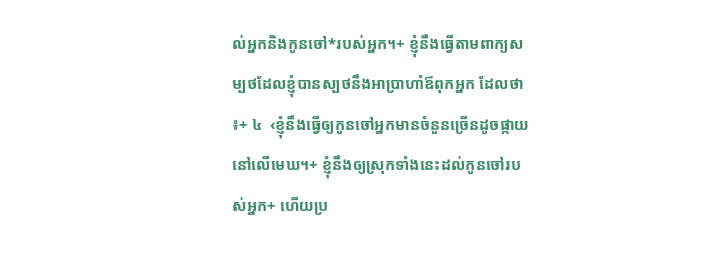ល់អ្នកនិងកូនចៅ*របស់អ្នក។+ ខ្ញុំនឹងធ្វើតាមពាក្យសម្បថដែលខ្ញុំបានស្បថនឹងអាប្រាហាំឪពុកអ្នក ដែលថា៖+ ៤  ‹ខ្ញុំនឹងធ្វើឲ្យកូនចៅអ្នកមានចំនួនច្រើនដូចផ្កាយនៅលើមេឃ។+ ខ្ញុំនឹងឲ្យស្រុកទាំងនេះដល់កូនចៅរបស់អ្នក+ ហើយប្រ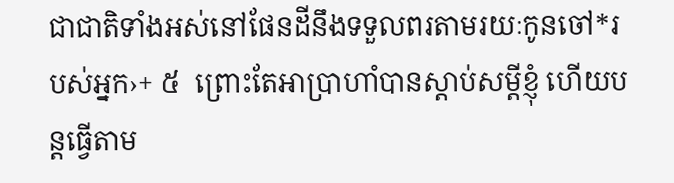ជាជាតិទាំងអស់នៅផែនដីនឹងទទួលពរតាមរយៈកូនចៅ*របស់អ្នក›+ ៥  ព្រោះតែអាប្រាហាំបានស្ដាប់សម្ដីខ្ញុំ ហើយបន្តធ្វើតាម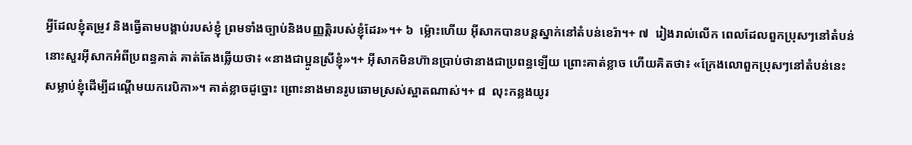អ្វីដែលខ្ញុំតម្រូវ និងធ្វើតាមបង្គាប់របស់ខ្ញុំ ព្រមទាំងច្បាប់និងបញ្ញត្តិរបស់ខ្ញុំដែរ»។+ ៦  ម្ល៉ោះហើយ អ៊ីសាកបានបន្តស្នាក់នៅតំបន់ខេរ៉ា។+ ៧  រៀងរាល់លើក ពេលដែលពួកប្រុសៗនៅតំបន់នោះសួរអ៊ីសាកអំពីប្រពន្ធគាត់ គាត់តែងឆ្លើយថា៖ «នាងជាប្អូនស្រីខ្ញុំ»។+ អ៊ីសាកមិនហ៊ានប្រាប់ថានាងជាប្រពន្ធឡើយ ព្រោះគាត់ខ្លាច ហើយគិតថា៖ «ក្រែងលោពួកប្រុសៗនៅតំបន់នេះសម្លាប់ខ្ញុំដើម្បីដណ្ដើមយករេបិកា»។ គាត់ខ្លាចដូច្នោះ ព្រោះនាងមានរូបឆោមស្រស់ស្អាតណាស់។+ ៨  លុះកន្លងយូរ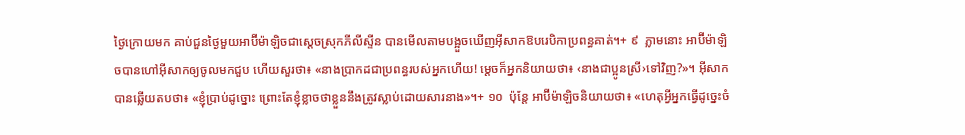ថ្ងៃក្រោយមក គាប់ជួនថ្ងៃមួយអាប៊ីម៉ាឡិចជាស្ដេចស្រុកភីលីស្ទីន បានមើលតាមបង្អួចឃើញអ៊ីសាកឱបរេបិកាប្រពន្ធគាត់។+ ៩  ភ្លាមនោះ អាប៊ីម៉ាឡិចបានហៅអ៊ីសាកឲ្យចូលមកជួប ហើយសួរថា៖ «នាងប្រាកដជាប្រពន្ធរបស់អ្នកហើយ! ម្ដេចក៏អ្នកនិយាយថា៖ ‹នាងជាប្អូនស្រី›ទៅវិញ?»។ អ៊ីសាកបានឆ្លើយតបថា៖ «ខ្ញុំប្រាប់ដូច្នោះ ព្រោះតែខ្ញុំខ្លាចថាខ្លួននឹងត្រូវស្លាប់ដោយសារនាង»។+ ១០  ប៉ុន្តែ អាប៊ីម៉ាឡិចនិយាយថា៖ «ហេតុអ្វីអ្នកធ្វើដូច្នេះចំ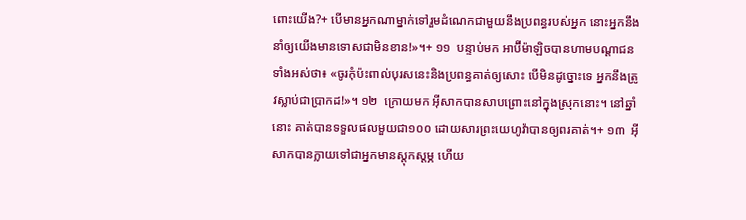ពោះយើង?+ បើមានអ្នកណាម្នាក់ទៅរួមដំណេកជាមួយនឹងប្រពន្ធរបស់អ្នក នោះអ្នកនឹងនាំឲ្យយើងមានទោសជាមិនខាន!»។+ ១១  បន្ទាប់មក អាប៊ីម៉ាឡិចបានហាមបណ្ដាជនទាំងអស់ថា៖ «ចូរកុំប៉ះពាល់បុរសនេះនិងប្រពន្ធគាត់ឲ្យសោះ បើមិនដូច្នោះទេ អ្នកនឹងត្រូវស្លាប់ជាប្រាកដ!»។ ១២  ក្រោយមក អ៊ីសាកបានសាបព្រោះនៅក្នុងស្រុកនោះ។ នៅឆ្នាំនោះ គាត់បានទទួលផលមួយជា១០០ ដោយសារព្រះយេហូវ៉ាបានឲ្យពរគាត់។+ ១៣  អ៊ីសាកបានក្លាយទៅជាអ្នកមានស្តុកស្តម្ភ ហើយ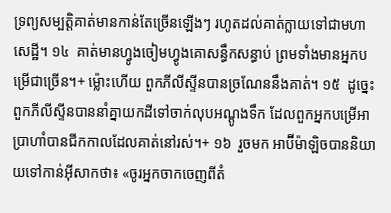ទ្រព្យសម្បត្តិគាត់មានកាន់តែច្រើនឡើងៗ រហូតដល់គាត់ក្លាយទៅជាមហាសេដ្ឋី។ ១៤  គាត់មានហ្វូងចៀមហ្វូងគោសន្ធឹកសន្ធាប់ ព្រមទាំងមានអ្នកបម្រើជាច្រើន។+ ម្ល៉ោះហើយ ពួកភីលីស្ទីនបានច្រណែននឹងគាត់។ ១៥  ដូច្នេះ ពួកភីលីស្ទីនបាននាំគ្នាយកដីទៅចាក់លុបអណ្ដូងទឹក ដែលពួកអ្នកបម្រើអាប្រាហាំបានជីកកាលដែលគាត់នៅរស់។+ ១៦  រួចមក អាប៊ីម៉ាឡិចបាននិយាយទៅកាន់អ៊ីសាកថា៖ «ចូរអ្នកចាកចេញពីតំ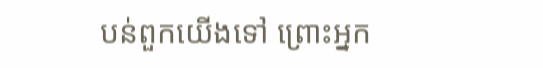បន់ពួកយើងទៅ ព្រោះអ្នក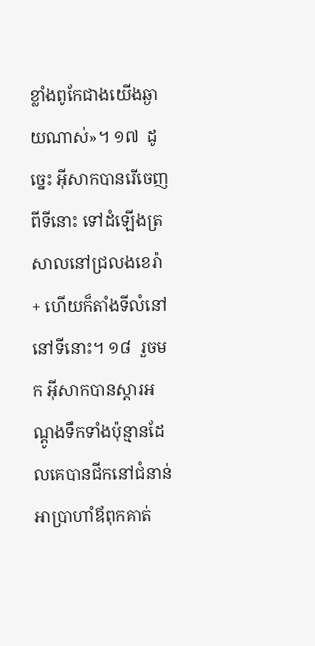ខ្លាំងពូកែជាងយើងឆ្ងាយណាស់»។ ១៧  ដូច្នេះ អ៊ីសាកបានរើចេញពីទីនោះ ទៅដំឡើងត្រសាលនៅជ្រលងខេរ៉ា+ ហើយក៏តាំងទីលំនៅនៅទីនោះ។ ១៨  រួចមក អ៊ីសាកបានស្ដារអណ្ដូងទឹកទាំងប៉ុន្មានដែលគេបានជីកនៅជំនាន់អាប្រាហាំឪពុកគាត់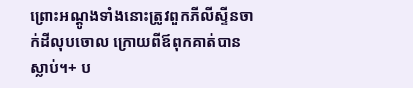ព្រោះអណ្ដូងទាំងនោះត្រូវពួកភីលីស្ទីនចាក់ដីលុបចោល ក្រោយពីឪពុកគាត់បានស្លាប់។+ ប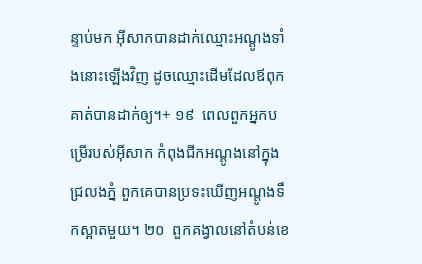ន្ទាប់មក អ៊ីសាកបានដាក់ឈ្មោះអណ្ដូងទាំងនោះឡើងវិញ ដូចឈ្មោះដើមដែលឪពុកគាត់បានដាក់ឲ្យ។+ ១៩  ពេលពួកអ្នកបម្រើរបស់អ៊ីសាក កំពុងជីកអណ្ដូងនៅក្នុងជ្រលងភ្នំ ពួកគេបានប្រទះឃើញអណ្ដូងទឹកស្អាតមួយ។ ២០  ពួកគង្វាលនៅតំបន់ខេ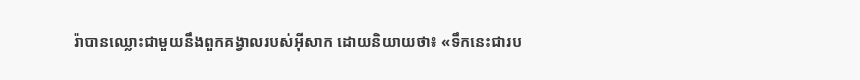រ៉ាបានឈ្លោះជាមួយនឹងពួកគង្វាលរបស់អ៊ីសាក ដោយនិយាយថា៖ «ទឹកនេះជារប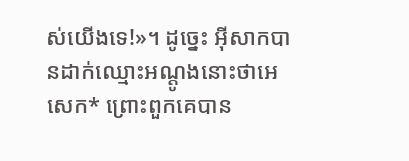ស់យើងទេ!»។ ដូច្នេះ អ៊ីសាកបានដាក់ឈ្មោះអណ្ដូងនោះថាអេសេក* ព្រោះពួកគេបាន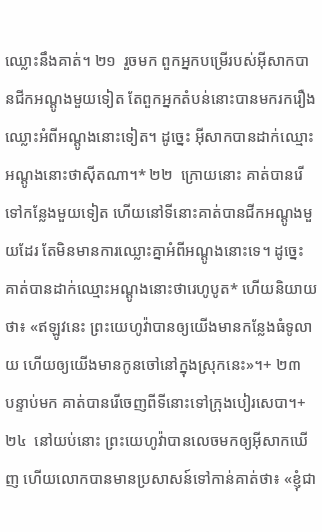ឈ្លោះនឹងគាត់។ ២១  រួចមក ពួកអ្នកបម្រើរបស់អ៊ីសាកបានជីកអណ្ដូងមួយទៀត តែពួកអ្នកតំបន់នោះបានមករករឿងឈ្លោះអំពីអណ្ដូងនោះទៀត។ ដូច្នេះ អ៊ីសាកបានដាក់ឈ្មោះអណ្ដូងនោះថាស៊ីតណា។* ២២  ក្រោយនោះ គាត់បានរើទៅកន្លែងមួយទៀត ហើយនៅទីនោះគាត់បានជីកអណ្ដូងមួយដែរ តែមិនមានការឈ្លោះគ្នាអំពីអណ្ដូងនោះទេ។ ដូច្នេះ គាត់បានដាក់ឈ្មោះអណ្ដូងនោះថារេហូបូត* ហើយនិយាយថា៖ «ឥឡូវនេះ ព្រះយេហូវ៉ាបានឲ្យយើងមានកន្លែងធំទូលាយ ហើយឲ្យយើងមានកូនចៅនៅក្នុងស្រុកនេះ»។+ ២៣  បន្ទាប់មក គាត់បានរើចេញពីទីនោះទៅក្រុងបៀរសេបា។+ ២៤  នៅយប់នោះ ព្រះយេហូវ៉ាបានលេចមកឲ្យអ៊ីសាកឃើញ ហើយលោកបានមានប្រសាសន៍ទៅកាន់គាត់ថា៖ «ខ្ញុំជា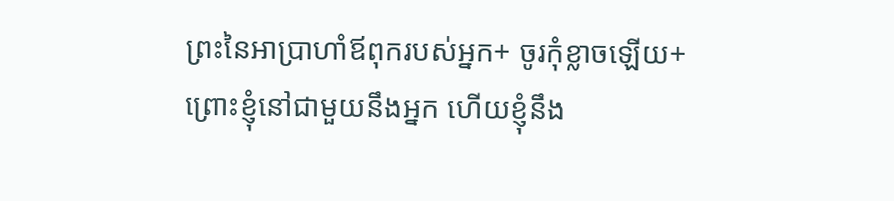ព្រះនៃអាប្រាហាំឪពុករបស់អ្នក+ ចូរកុំខ្លាចឡើយ+ ព្រោះខ្ញុំនៅជាមួយនឹងអ្នក ហើយខ្ញុំនឹង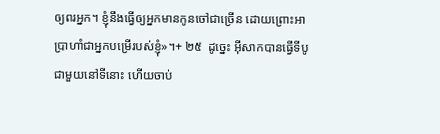ឲ្យពរអ្នក។ ខ្ញុំនឹងធ្វើឲ្យអ្នកមានកូនចៅជាច្រើន ដោយព្រោះអាប្រាហាំជាអ្នកបម្រើរបស់ខ្ញុំ»។+ ២៥  ដូច្នេះ អ៊ីសាកបានធ្វើទីបូជាមួយនៅទីនោះ ហើយចាប់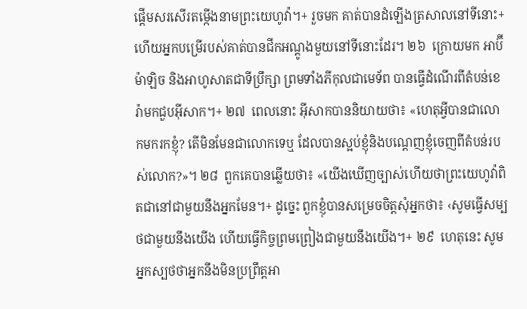ផ្ដើមសរសើរតម្កើងនាមព្រះយេហូវ៉ា។+ រួចមក គាត់បានដំឡើងត្រសាលនៅទីនោះ+ ហើយអ្នកបម្រើរបស់គាត់បានជីកអណ្ដូងមួយនៅទីនោះដែរ។ ២៦  ក្រោយមក អាប៊ីម៉ាឡិច និងអាហូសាតជាទីប្រឹក្សា ព្រមទាំងភីកុលជាមេទ័ព បានធ្វើដំណើរពីតំបន់ខេរ៉ាមកជួបអ៊ីសាក។+ ២៧  ពេលនោះ អ៊ីសាកបាននិយាយថា៖ «ហេតុអ្វីបានជាលោកមករកខ្ញុំ? តើមិនមែនជាលោកទេឬ ដែលបានស្អប់ខ្ញុំនិងបណ្ដេញខ្ញុំចេញពីតំបន់របស់លោក?»។ ២៨  ពួកគេបានឆ្លើយថា៖ «យើងឃើញច្បាស់ហើយថាព្រះយេហូវ៉ាពិតជានៅជាមួយនឹងអ្នកមែន។+ ដូច្នេះ ពួកខ្ញុំបានសម្រេចចិត្តសុំអ្នកថា៖ ‹សូមធ្វើសម្បថជាមួយនឹងយើង ហើយធ្វើកិច្ចព្រមព្រៀងជាមួយនឹងយើង។+ ២៩  ហេតុនេះ សូមអ្នកស្បថថាអ្នកនឹងមិនប្រព្រឹត្តអា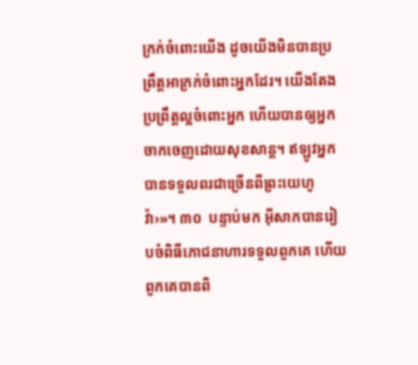ក្រក់ចំពោះយើង ដូចយើងមិនបានប្រព្រឹត្តអាក្រក់ចំពោះអ្នកដែរ។ យើងតែងប្រព្រឹត្តល្អចំពោះអ្នក ហើយបានឲ្យអ្នកចាកចេញដោយសុខសាន្ត។ ឥឡូវអ្នកបានទទួលពរជាច្រើនពីព្រះយេហូវ៉ា›»។ ៣០  បន្ទាប់មក អ៊ីសាកបានរៀបចំពិធីភោជនាហារទទួលពួកគេ ហើយពួកគេបានពិ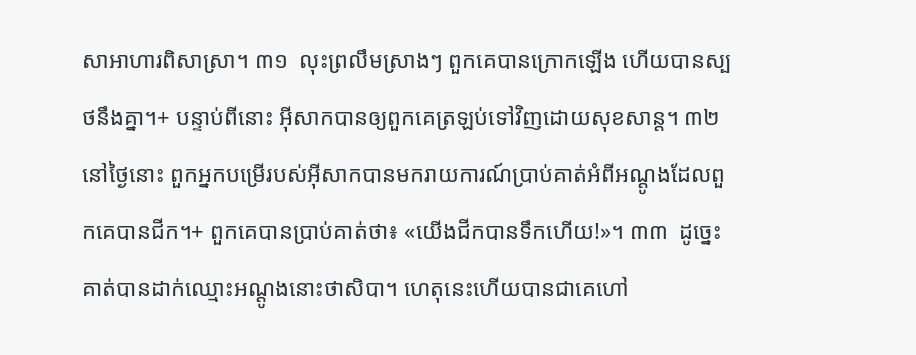សាអាហារពិសាស្រា។ ៣១  លុះព្រលឹមស្រាងៗ ពួកគេបានក្រោកឡើង ហើយបានស្បថនឹងគ្នា។+ បន្ទាប់ពីនោះ អ៊ីសាកបានឲ្យពួកគេត្រឡប់ទៅវិញដោយសុខសាន្ត។ ៣២  នៅថ្ងៃនោះ ពួកអ្នកបម្រើរបស់អ៊ីសាកបានមករាយការណ៍ប្រាប់គាត់អំពីអណ្ដូងដែលពួកគេបានជីក។+ ពួកគេបានប្រាប់គាត់ថា៖ «យើងជីកបានទឹកហើយ!»។ ៣៣  ដូច្នេះ គាត់បានដាក់ឈ្មោះអណ្ដូងនោះថាសិបា។ ហេតុនេះហើយបានជាគេហៅ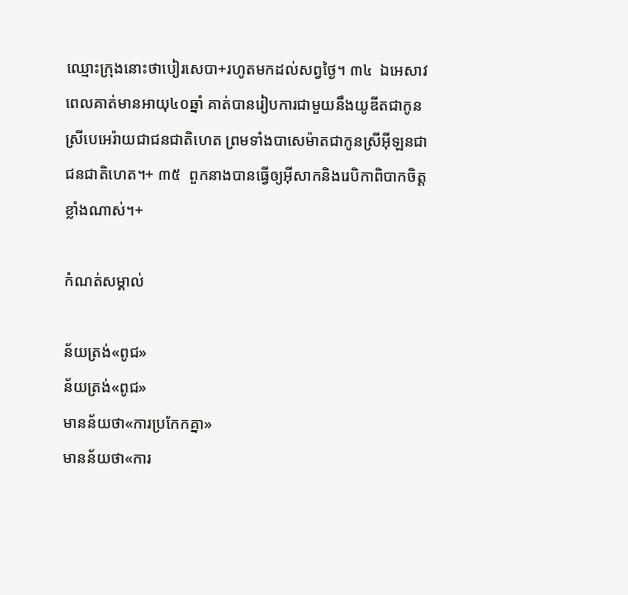ឈ្មោះក្រុងនោះថាបៀរសេបា+រហូតមកដល់សព្វថ្ងៃ។ ៣៤  ឯអេសាវ ពេលគាត់មានអាយុ៤០ឆ្នាំ គាត់បានរៀបការជាមួយនឹងយូឌីតជាកូនស្រីបេអេរ៉ាយជាជនជាតិហេត ព្រមទាំងបាសេម៉ាតជាកូនស្រីអ៊ីឡនជាជនជាតិហេត។+ ៣៥  ពួកនាងបានធ្វើឲ្យអ៊ីសាកនិងរេបិកាពិបាកចិត្តខ្លាំងណាស់។+

កំណត់សម្គាល់

ន័យត្រង់«ពូជ»
ន័យត្រង់«ពូជ»
មានន័យថា«ការប្រកែកគ្នា»
មានន័យថា«ការ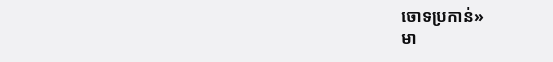ចោទប្រកាន់»
មា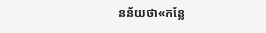នន័យថា«កន្លែ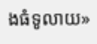ងធំទូលាយ»